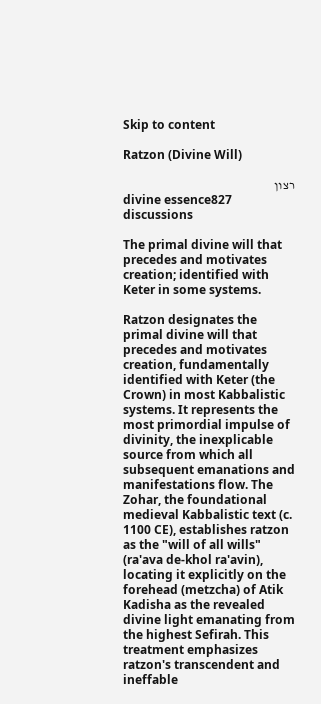Skip to content

Ratzon (Divine Will)

רצון
divine essence827 discussions

The primal divine will that precedes and motivates creation; identified with Keter in some systems.

Ratzon designates the primal divine will that precedes and motivates creation, fundamentally identified with Keter (the Crown) in most Kabbalistic systems. It represents the most primordial impulse of divinity, the inexplicable source from which all subsequent emanations and manifestations flow. The Zohar, the foundational medieval Kabbalistic text (c. 1100 CE), establishes ratzon as the "will of all wills" (ra'ava de-khol ra'avin), locating it explicitly on the forehead (metzcha) of Atik Kadisha as the revealed divine light emanating from the highest Sefirah. This treatment emphasizes ratzon's transcendent and ineffable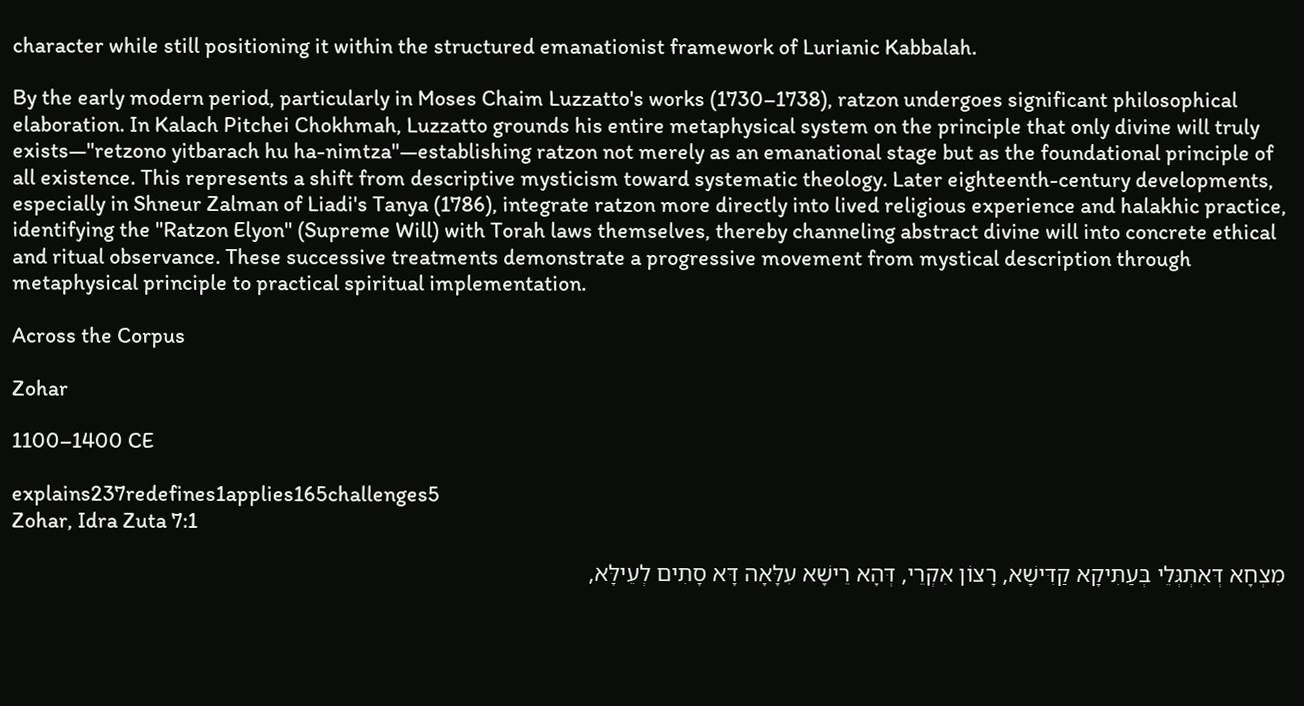character while still positioning it within the structured emanationist framework of Lurianic Kabbalah.

By the early modern period, particularly in Moses Chaim Luzzatto's works (1730–1738), ratzon undergoes significant philosophical elaboration. In Kalach Pitchei Chokhmah, Luzzatto grounds his entire metaphysical system on the principle that only divine will truly exists—"retzono yitbarach hu ha-nimtza"—establishing ratzon not merely as an emanational stage but as the foundational principle of all existence. This represents a shift from descriptive mysticism toward systematic theology. Later eighteenth-century developments, especially in Shneur Zalman of Liadi's Tanya (1786), integrate ratzon more directly into lived religious experience and halakhic practice, identifying the "Ratzon Elyon" (Supreme Will) with Torah laws themselves, thereby channeling abstract divine will into concrete ethical and ritual observance. These successive treatments demonstrate a progressive movement from mystical description through metaphysical principle to practical spiritual implementation.

Across the Corpus

Zohar

1100–1400 CE

explains237redefines1applies165challenges5
Zohar, Idra Zuta 7:1

מִצְחָא דְּאִתְגְּלֵי בְּעַתִּיקָא קַדִּישָׁא, רָצוֹן אִקְרֵי, דְּהָא רֵישָׁא עִלָּאָה דָּא סָתִים לְעֵילָּא,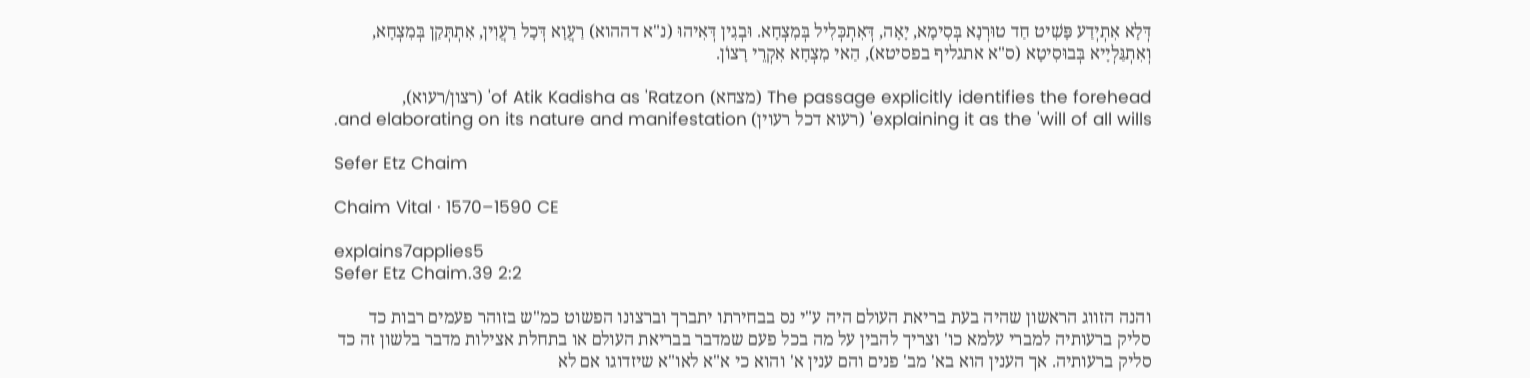דְּלָא אִתְיְדַע פָּשִׁיט חַד טוּרְנָא בְּסִימָא, יָאָה, דְּאִתְכְּלִיל בְּמִצְחָא. וּבְגִין דְּאִיהוּ (נ"א דההוא) רַעֲוָא דְּכָל רַעֲוִין, אִתְתְּקַן בְּמִצְחָא, וְאִתְגַּלְיָיא בְּבוּסִיטָא (ס"א אתגליף בפסיטא), הַאי מִצְחָא אִקְרֵי רָצוֹן.

The passage explicitly identifies the forehead (מצחא) of Atik Kadisha as 'Ratzon' (רצון/רעוא), explaining it as the 'will of all wills' (רעוא דכל רעוין) and elaborating on its nature and manifestation.

Sefer Etz Chaim

Chaim Vital · 1570–1590 CE

explains7applies5
Sefer Etz Chaim.39 2:2

והנה הזווג הראשון שהיה בעת בריאת העולם היה ע"י נס בבחירתו יתברך וברצונו הפשוט כמ"ש בזוהר פעמים רבות כד סליק ברעותיה למברי עלמא כו' וצריך להבין על מה בכל פעם שמדבר בבריאת העולם או בתחלת אצילות מדבר בלשון זה כד סליק ברעותיה. אך הענין הוא בא' מב' פנים והם ענין א' והוא כי א"א לאו"א שיזדוגו אם לא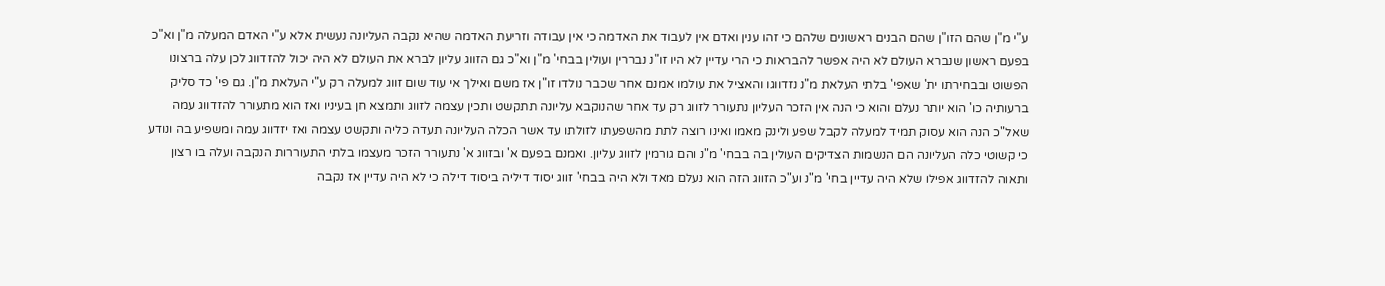ע"י מ"ן שהם הזו"ן שהם הבנים ראשונים שלהם כי זהו ענין ואדם אין לעבוד את האדמה כי אין עבודה וזריעת האדמה שהיא נקבה העליונה נעשית אלא ע"י האדם המעלה מ"ן וא"כ בפעם ראשון שנברא העולם לא היה אפשר להבראות כי הרי עדיין לא היו זו"נ נבררין ועולין בבחי' מ"ן וא"כ גם הזווג עליון לברא את העולם לא היה יכול להזדווג לכן עלה ברצונו הפשוט ובבחירתו ית' שאפי' בלתי העלאת מ"נ נזדווגו והאציל את עולמו אמנם אחר שכבר נולדו זו"ן אז משם ואילך אי עוד שום זווג למעלה רק ע"י העלאת מ"ן. גם פי' כד סליק ברעותיה כו' הוא יותר נעלם והוא כי הנה אין הזכר העליון נתעורר לזווג רק עד אחר שהנוקבא עליונה תתקשט ותכין עצמה לזווג ותמצא חן בעיניו ואז הוא מתעורר להזדווג עמה שאל"כ הנה הוא עסוק תמיד למעלה לקבל שפע ולינק מאמו ואינו רוצה לתת מהשפעתו לזולתו עד אשר הכלה העליונה תעדה כליה ותקשט עצמה ואז יזדווג עמה ומשפיע בה ונודע כי קשוטי כלה העליונה הם הנשמות הצדיקים העולין בה בבחי' מ"נ והם גורמין לזווג עליון. ואמנם בפעם א' ובזווג א' נתעורר הזכר מעצמו בלתי התעוררות הנקבה ועלה בו רצון ותאוה להזדווג אפילו שלא היה עדיין בחי' מ"נ וע"כ הזווג הזה הוא נעלם מאד ולא היה בבחי' זווג יסוד דיליה ביסוד דילה כי לא היה עדיין אז נקבה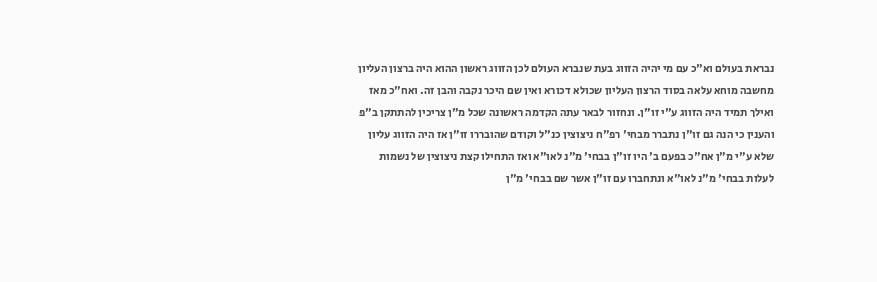נבראת בעולם וא"כ עם מי יהיה הזווג בעת שנברא העולם לכן הזווג ראשון ההוא היה ברצון העליון מחשבה מוחא עלאה בסוד הרצון העליון שכולא דכורא ואין שם היכר נקבה והבן זה. ואח"כ מאז ואילך תמיד היה הזווג ע"י זו"ן. ונחזור לבאר עתה הקדמה ראשונה שכל מ"ן צריכין להתתקן ב"פ והענין כי הנה גם זו"ן נתברר מבחי' רפ"ח ניצוצין כנ"ל וקודם שהובררו זו"ן אז היה הזווג עליון שלא ע"י מ"ן אח"כ בפעם ב' היו זו"ן בבחי' מ"נ לאו"א ואז התחילו קצת ניצוצין של נשמות לעלות בבחי' מ"נ לאו"א ונתחברו עם זו"ן אשר שם בבחי' מ"ן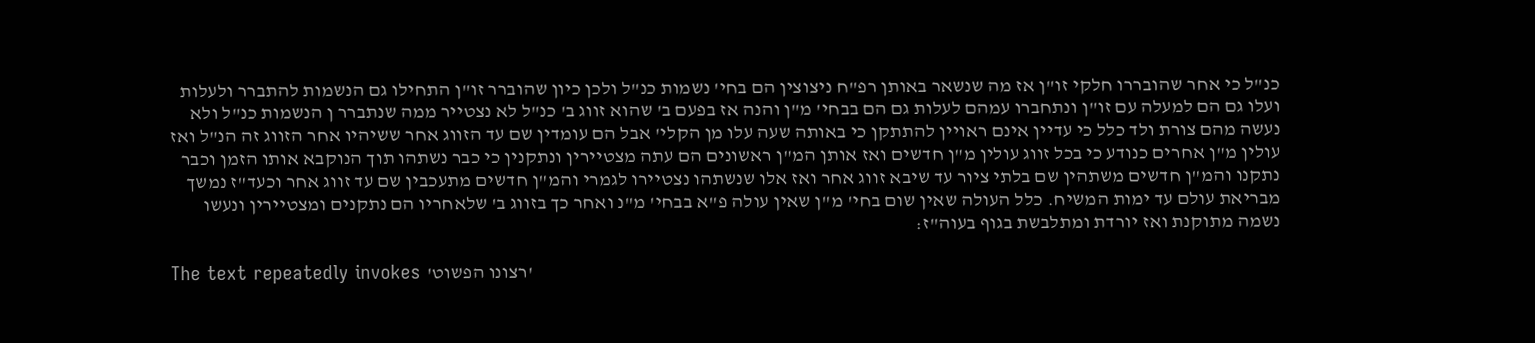כנ"ל כי אחר שהובררו חלקי זו"ן אז מה שנשאר באותן רפ"ח ניצוצין הם בחי' נשמות כנ"ל ולכן כיון שהוברר זו"ן התחילו גם הנשמות להתברר ולעלות ועלו גם הם למעלה עם זו"ן ונתחברו עמהם לעלות גם הם בבחי' מ"ן והנה אז בפעם ב' שהוא זווג ב' כנ"ל לא נצטייר ממה שנתברר ן הנשמות כנ"ל ולא נעשה מהם צורת ולד כלל כי עדיין אינם ראויין להתתקן כי באותה שעה עלו מן הקלי' אבל הם עומדין שם עד הזווג אחר ששיהיו אחר הזווג זה הנ"ל ואז עולין מ"ן אחרים כנודע כי בכל זווג עולין מ"ן חדשים ואז אותן המ"ן ראשונים הם עתה מצטיירין ונתקנין כי כבר נשתהו תוך הנוקבא אותו הזמן וכבר נתקנו והמ"ן חדשים משתהין שם בלתי ציור עד שיבא זווג אחר ואז אלו שנשתהו נצטיירו לגמרי והמ"ן חדשים מתעכבין שם עד זווג אחר וכעד"ז נמשך מבריאת עולם עד ימות המשיח. כלל העולה שאין שום בחי' מ"ן שאין עולה פ"א בבחי' מ"נ ואחר כך בזווג ב' שלאחריו הם נתקנים ומצטיירין ונעשו נשמה מתוקנת ואז יורדת ומתלבשת בגוף בעוה"ז:

The text repeatedly invokes 'רצונו הפשוט'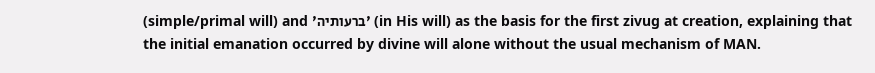(simple/primal will) and 'ברעותיה' (in His will) as the basis for the first zivug at creation, explaining that the initial emanation occurred by divine will alone without the usual mechanism of MAN.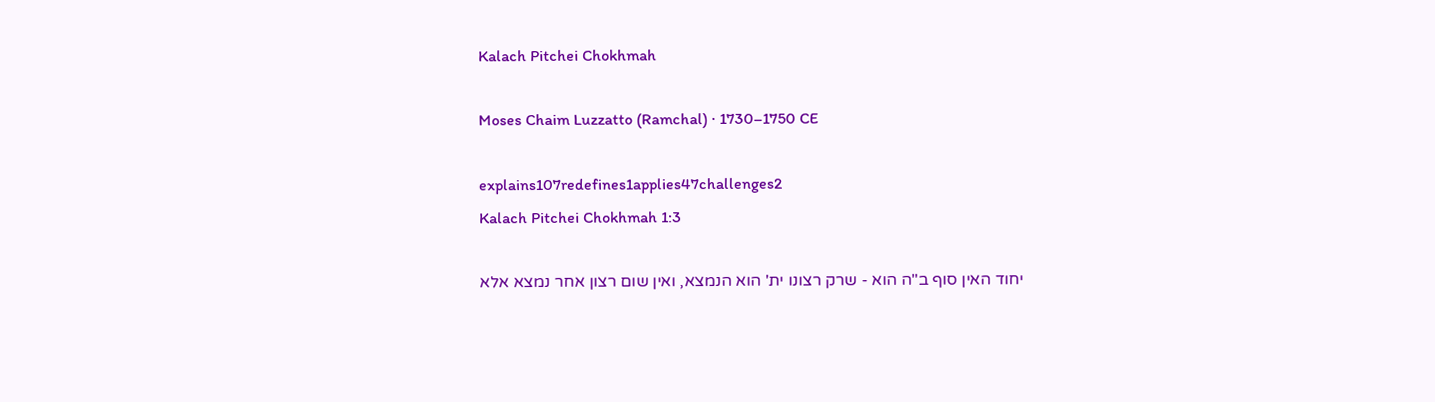Kalach Pitchei Chokhmah

Moses Chaim Luzzatto (Ramchal) · 1730–1750 CE

explains107redefines1applies47challenges2
Kalach Pitchei Chokhmah 1:3

יחוד האין סוף ב"ה הוא - שרק רצונו ית' הוא הנמצא, ואין שום רצון אחר נמצא אלא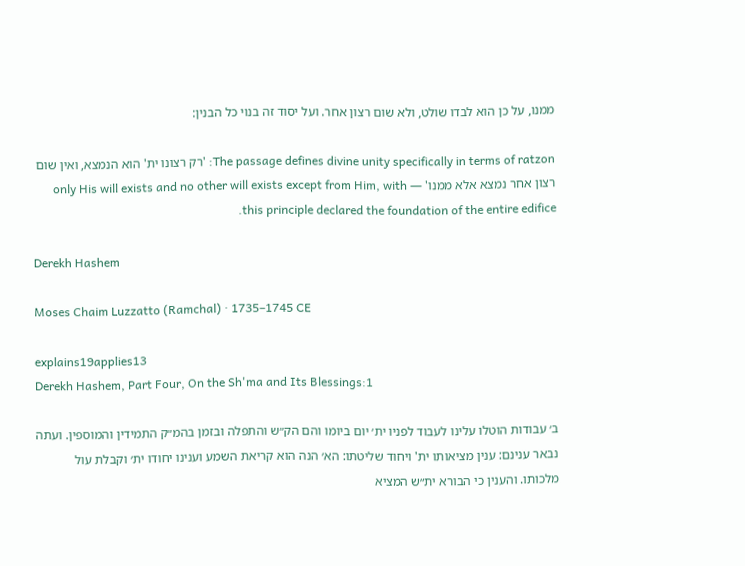ממנו, על כן הוא לבדו שולט, ולא שום רצון אחר. ועל יסוד זה בנוי כל הבנין:

The passage defines divine unity specifically in terms of ratzon: 'רק רצונו ית' הוא הנמצא, ואין שום רצון אחר נמצא אלא ממנו' — only His will exists and no other will exists except from Him, with this principle declared the foundation of the entire edifice.

Derekh Hashem

Moses Chaim Luzzatto (Ramchal) · 1735–1745 CE

explains19applies13
Derekh Hashem, Part Four, On the Sh'ma and Its Blessings:1

ב׳ עבודות הוטלו עלינו לעבוד לפניו ית׳ יום ביומו והם הק״ש והתפלה ובזמן בהמ״ק התמידין והמוספין. ועתה נבאר ענינם: ענין מציאותו ית' ויחוד שליטתו: הא׳ הנה הוא קריאת השמע וענינו יחודו ית׳ וקבלת עול מלכותו. והענין כי הבורא ית״ש המציא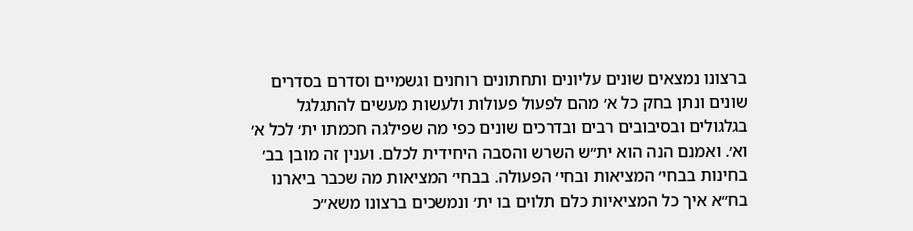ברצונו נמצאים שונים עליונים ותחתונים רוחנים וגשמיים וסדרם בסדרים שונים ונתן בחק כל א׳ מהם לפעול פעולות ולעשות מעשים להתגלגל בגלגולים ובסיבובים רבים ובדרכים שונים כפי מה שפילגה חכמתו ית׳ לכל א׳ וא׳. ואמנם הנה הוא ית״ש השרש והסבה היחידית לכלם. וענין זה מובן בב׳ בחינות בבחי׳ המציאות ובחי׳ הפעולה. בבחי׳ המציאות מה שכבר ביארנו בח״א איך כל המציאיות כלם תלוים בו ית׳ ונמשכים ברצונו משא״כ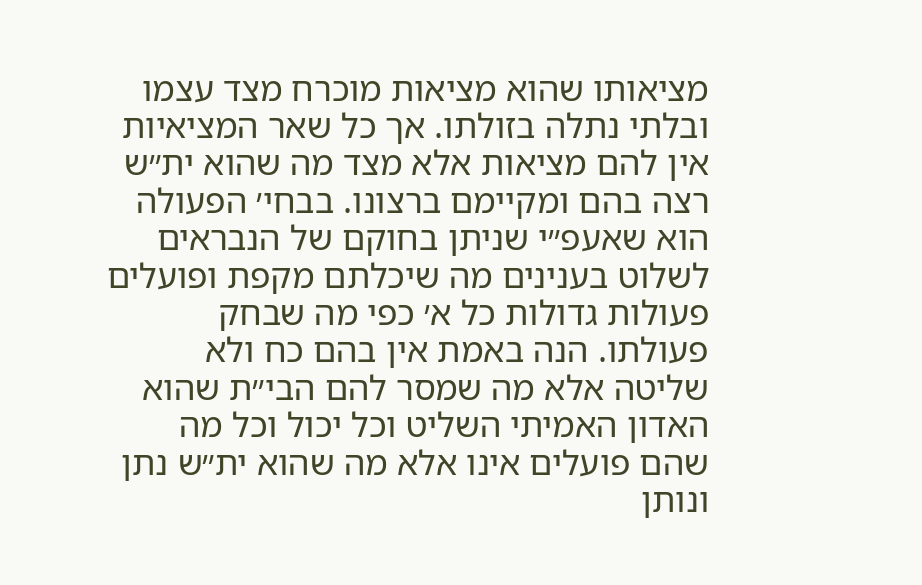מציאותו שהוא מציאות מוכרח מצד עצמו ובלתי נתלה בזולתו. אך כל שאר המציאיות אין להם מציאות אלא מצד מה שהוא ית״ש רצה בהם ומקיימם ברצונו. בבחי׳ הפעולה הוא שאעפ״י שניתן בחוקם של הנבראים לשלוט בענינים מה שיכלתם מקפת ופועלים פעולות גדולות כל א׳ כפי מה שבחק פעולתו. הנה באמת אין בהם כח ולא שליטה אלא מה שמסר להם הבי״ת שהוא האדון האמיתי השליט וכל יכול וכל מה שהם פועלים אינו אלא מה שהוא ית״ש נתן ונותן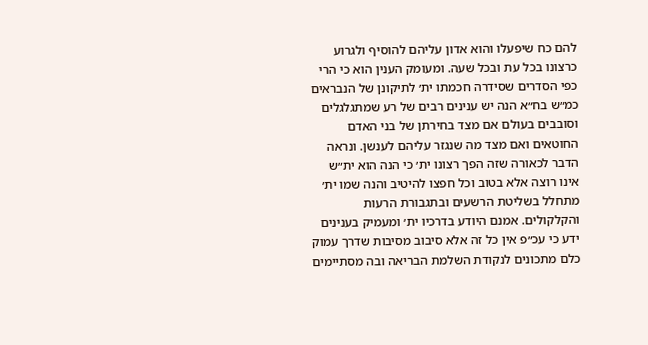להם כח שיפעלו והוא אדון עליהם להוסיף ולגרוע כרצונו בכל עת ובכל שעה. ומעומק הענין הוא כי הרי כפי הסדרים שסידרה חכמתו ית׳ לתיקונן של הנבראים כמ״ש בח״א הנה יש ענינים רבים של רע שמתגלגלים וסובבים בעולם אם מצד בחירתן של בני האדם החוטאים ואם מצד מה שנגזר עליהם לענשן. ונראה הדבר לכאורה שזה הפך רצונו ית׳ כי הנה הוא ית״ש אינו רוצה אלא בטוב וכל חפצו להיטיב והנה שמו ית׳ מתחלל בשליטת הרשעים ובתגבורת הרעות והקלקולים. אמנם היודע בדרכיו ית׳ ומעמיק בענינים ידע כי עכ״פ אין כל זה אלא סיבוב מסיבות שדרך עמוק כלם מתכונים לנקודת השלמת הבריאה ובה מסתיימים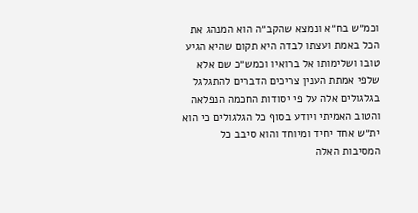וכמ״ש בח״א ונמצא שהקב״ה הוא המנהג את הכל באמת ועצתו לבדה היא תקום שהיא הגיע טובו ושלימותו אל ברואיו וכמש״כ שם אלא שלפי אמתת הענין צריכים הדברים להתגלגל בגלגולים אלה על פי יסודות החכמה הנפלאה והטוב האמיתי ויודע בסוף כל הגלגולים כי הוא ית״ש אחד יחיד ומיוחד והוא סיבב כל המסיבות האלה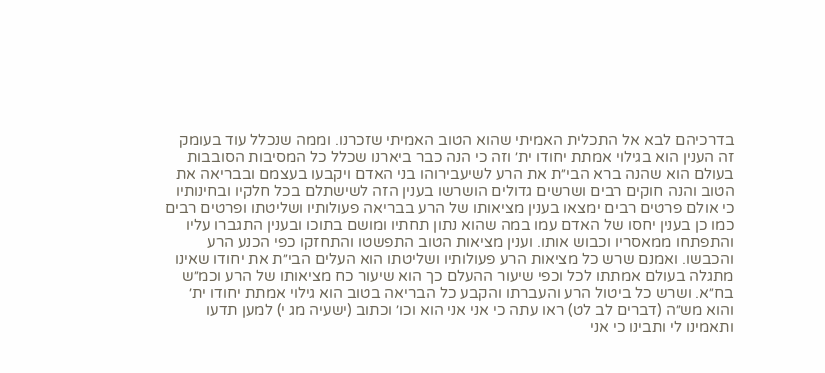בדרכיהם לבא אל התכלית האמיתי שהוא הטוב האמיתי שזכרנו. וממה שנכלל עוד בעומק זה הענין הוא בגילוי אמתת יחודו ית׳ וזה כי הנה כבר ביארנו שכלל כל המסיבות הסובבות בעולם הוא שהנה ברא הבי״ת את הרע לשיעבירוהו בני האדם ויקבעו בעצמם ובבריאה את הטוב והנה חוקים רבים ושרשים גדולים הושרשו בענין הזה לשישתלם בכל חלקיו ובחינותיו כי אולם פרטים רבים ימצאו בענין מציאותו של הרע בבריאה פעולותיו ושליטתו ופרטים רבים כמו כן בענין יחסו של האדם עמו במה שהוא נתון תחתיו ומושם בתוכו ובענין התגברו עליו והתפתחו ממאסריו וכבוש אותו. וענין מציאות הטוב התפשטו והתחזקו כפי הכנע הרע והכבשו. ואמנם שרש כל מציאות הרע פעולותיו ושליטתו הוא העלים הבי״ת את יחודו שאינו מתגלה בעולם אמתתו לכל וכפי שיעור ההעלם כך הוא שיעור כח מציאותו של הרע וכמ״ש בח״א. ושרש כל ביטול הרע והעברתו והקבע כל הבריאה בטוב הוא גילוי אמתת יחודו ית׳ והוא מש״ה (דברים לב לט) ראו עתה כי אני אני הוא וכו׳ וכתוב (ישעיה מג י) למען תדעו ותאמינו לי ותבינו כי אני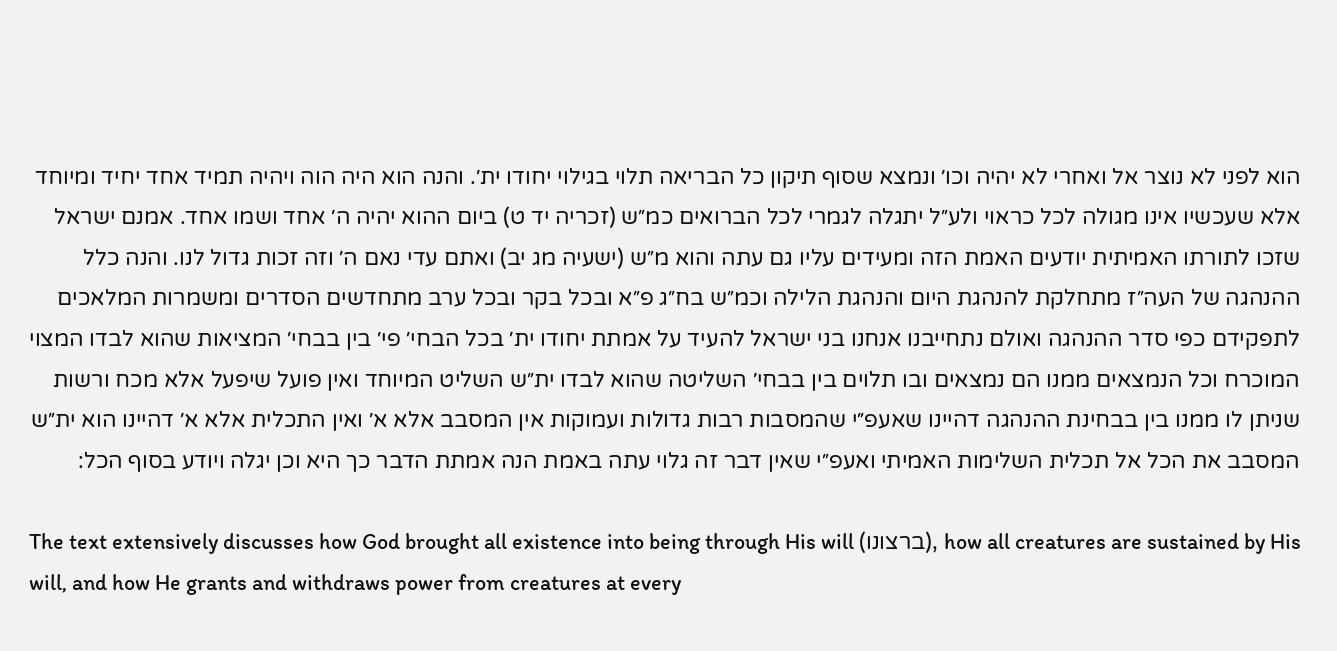הוא לפני לא נוצר אל ואחרי לא יהיה וכו׳ ונמצא שסוף תיקון כל הבריאה תלוי בגילוי יחודו ית׳. והנה הוא היה הוה ויהיה תמיד אחד יחיד ומיוחד אלא שעכשיו אינו מגולה לכל כראוי ולע״ל יתגלה לגמרי לכל הברואים כמ״ש (זכריה יד ט) ביום ההוא יהיה ה׳ אחד ושמו אחד. אמנם ישראל שזכו לתורתו האמיתית יודעים האמת הזה ומעידים עליו גם עתה והוא מ״ש (ישעיה מג יב) ואתם עדי נאם ה׳ וזה זכות גדול לנו. והנה כלל ההנהגה של העה״ז מתחלקת להנהגת היום והנהגת הלילה וכמ״ש בח״ג פ״א ובכל בקר ובכל ערב מתחדשים הסדרים ומשמרות המלאכים לתפקידם כפי סדר ההנהגה ואולם נתחייבנו אנחנו בני ישראל להעיד על אמתת יחודו ית׳ בכל הבחי׳ פי׳ בין בבחי׳ המציאות שהוא לבדו המצוי המוכרח וכל הנמצאים ממנו הם נמצאים ובו תלוים בין בבחי׳ השליטה שהוא לבדו ית״ש השליט המיוחד ואין פועל שיפעל אלא מכח ורשות שניתן לו ממנו בין בבחינת ההנהגה דהיינו שאעפ״י שהמסבות רבות גדולות ועמוקות אין המסבב אלא א׳ ואין התכלית אלא א׳ דהיינו הוא ית״ש המסבב את הכל אל תכלית השלימות האמיתי ואעפ״י שאין דבר זה גלוי עתה באמת הנה אמתת הדבר כך היא וכן יגלה ויודע בסוף הכל:

The text extensively discusses how God brought all existence into being through His will (ברצונו), how all creatures are sustained by His will, and how He grants and withdraws power from creatures at every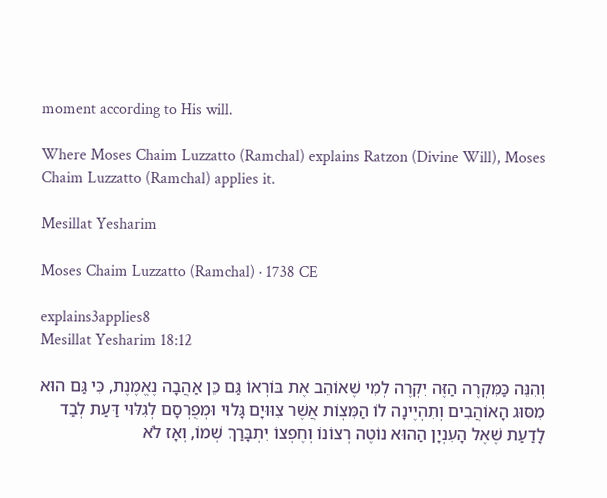moment according to His will.

Where Moses Chaim Luzzatto (Ramchal) explains Ratzon (Divine Will), Moses Chaim Luzzatto (Ramchal) applies it.

Mesillat Yesharim

Moses Chaim Luzzatto (Ramchal) · 1738 CE

explains3applies8
Mesillat Yesharim 18:12

וְהִנֵּה כַּמִּקְרֶה הַזֶּה יִקְרֶה לְמִי שֶׁאוֹהֵב אֶת בּוֹרְאוֹ גַּם כֵּן אַהֲבָה נֶאֱמֶנֶת, כִּי גַּם הוּא מִסּוּג הָאוֹהֲבִים וְתִהְיֶינָה לוֹ הַמִּצְוֹת אֲשֶׁר צִוּוּיָם גָּלוּי וּמְפֻרְסָם לְגִלּוּי דַּעַת לְבַד לָדַעַת שֶׁאֶל הָעִנְיָן הַהוּא נוֹטֶה רְצוֹנוֹ וְחֶפְצוֹ יִתְבָּרַךְ שְׁמוֹ, וְאָז לֹא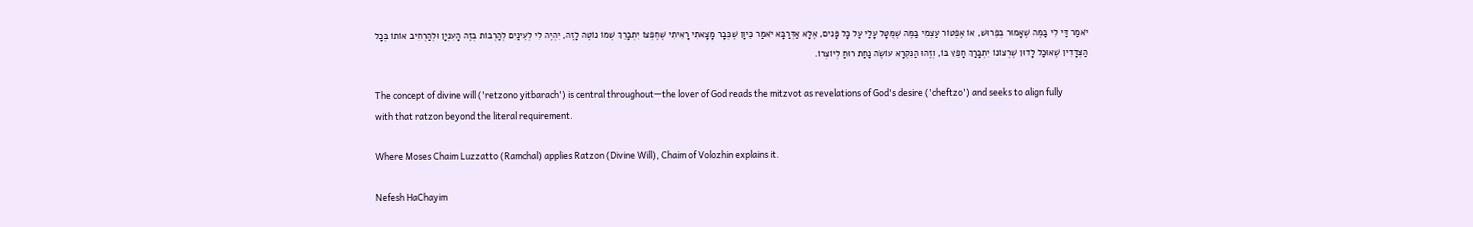יֹאמַר דַּי לִי בַּמֶּה שֶׁאָמוּר בְּפֵרוּשׁ, אוֹ אֶפְטוֹר עַצְמִי בַּמֶּה שֶׁמֻּטָּל עָלַי עַל כָּל פָּנִים, אֶלָּא אַדְּרַבָּא יֹאמַר כֵּיוָן שֶׁכְּבָר מָצָאתִי רָאִיתִי שֶׁחֶפְצוֹ יִתְבָּרֵךְ שְׁמוֹ נוֹטֶה לָזֶה, יִהְיֶה לִי לְעֵינַיִם לְהַרְבּוֹת בְּזֶה הָעִנְיָן וּלְהַרְחִיב אוֹתוֹ בְּכָל הַצְּדָדִין שֶׁאוּכַל לָדוּן שֶׁרְצוֹנוֹ יִתְבָּרַךְ חָפֵץ בּוֹ, וְזֶהוּ הַנִּקְרָא עוֹשֶׂה נַחַת רוּחַ לְיוֹצְרוֹ.

The concept of divine will ('retzono yitbarach') is central throughout—the lover of God reads the mitzvot as revelations of God's desire ('cheftzo') and seeks to align fully with that ratzon beyond the literal requirement.

Where Moses Chaim Luzzatto (Ramchal) applies Ratzon (Divine Will), Chaim of Volozhin explains it.

Nefesh HaChayim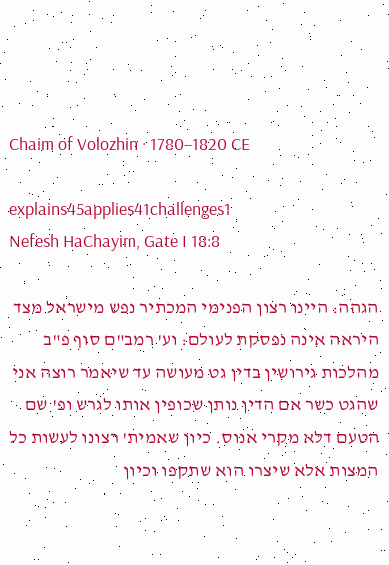Chaim of Volozhin · 1780–1820 CE

explains45applies41challenges1
Nefesh HaChayim, Gate I 18:8

הגהה: היינו רצון הפנימי המכתיר נפש מישראל מצד היראה אינה נפסקת לעולם: וע' רמב"ם סוף פ"ב מהלכות גירושין בדין גט מעושה עד שיאמר רוצה אני שהגט כשר אם הדין נותן שכופין אותו לגרש ופ' שם הטעם דלא מקרי אנוס. כיון שאמית' רצונו לעשות כל המצות אלא שיצרו הוא שתקפו וכיון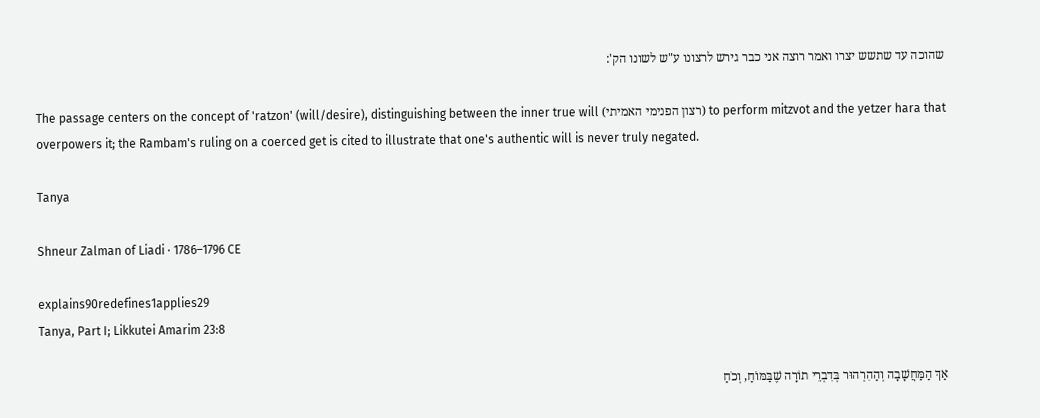שהוכה עד שתשש יצרו ואמר רוצה אני כבר גירש לרצונו ע"ש לשונו הק':

The passage centers on the concept of 'ratzon' (will/desire), distinguishing between the inner true will (רצון הפנימי האמיתי) to perform mitzvot and the yetzer hara that overpowers it; the Rambam's ruling on a coerced get is cited to illustrate that one's authentic will is never truly negated.

Tanya

Shneur Zalman of Liadi · 1786–1796 CE

explains90redefines1applies29
Tanya, Part I; Likkutei Amarim 23:8

אַךְ הַמַּחֲשָׁבָה וְהַהִרְהוּר בְּדִבְרֵי תוֹרָה שֶׁבַּמּוֹחַ, וְכֹחַ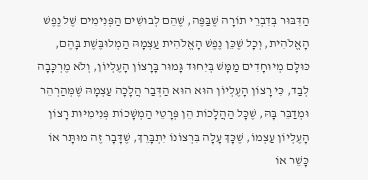הַדִּבּוּר בְּדִבְרֵי תוֹרָה שֶׁבַּפֶּה, שֶׁהֵם לְבוּשִׁים הַפְּנִימִים שֶׁל נֶפֶשׁ הָאֱלֹהִית, וְכָל שֶׁכֵּן נֶפֶשׁ הָאֱלֹהִית עַצְמָהּ הַמְלוּבֶּשֶׁת בָּהֶם, כּוּלָּם מְיוּחָדִים מַמָּשׁ בְּיִחוּד גָּמוּר בָּרָצוֹן הָעֶלְיוֹן, וְלֹא מֶרְכָּבָה לְבַד, כִּי רָצוֹן הָעֶלְיוֹן הוּא הוּא הַדְּבַר הֲלָכָה עַצְמָהּ שֶׁמְּהַרְהֵר וּמְדַבֵּר בָּהּ, שֶׁכָּל הַהֲלָכוֹת הֵן פְּרָטֵי הַמְשָׁכוֹת פְּנִימִיּוּת רָצוֹן הָעֶלְיוֹן עַצְמוֹ, שֶׁכָּךְ עָלָה בִּרְצוֹנוֹ יִתְבָּרֵךְ, שֶׁדָּבָר זֶה מוּתָּר אוֹ כָּשֵׁר אוֹ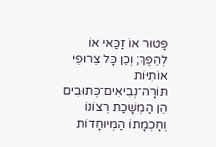פָּטוּר אוֹ זַכַּאי אוֹ לְהֵפֶךְ; וְכֵן כָּל צֵרוּפֵי אוֹתִיּוֹת תּוֹרָה־נְבִיאִים־כְּתוּבִים הֵן הַמְשָׁכַת רְצוֹנוֹ וְחָכְמָתוֹ הַמְיוּחָדוֹת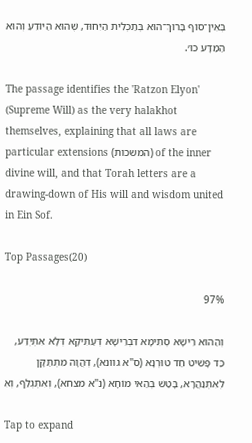בְּאֵין־סוֹף בָּרוּךְ־הוּא בְּתַכְלִית הַיִּחוּד, שֶׁהוּא הַיּוֹדֵעַ וְהוּא הַמַּדָּע כוּ׳.

The passage identifies the 'Ratzon Elyon' (Supreme Will) as the very halakhot themselves, explaining that all laws are particular extensions (המשכות) of the inner divine will, and that Torah letters are a drawing-down of His will and wisdom united in Ein Sof.

Top Passages(20)

97%

וְהַהוּא רֵישָׁא סְתִימָא דִּבְרֵישָׁא דְּעַתִּיקָא דְּלָא אִתְיְדַע, כַּד פָּשִׁיט חַד טוּרְנָא (ס"א גוונא), דְּהֲוָה מִתְתַּקָּן לְאִתְנַהֲרָא, בָּטַשׁ בְּהַאי מוֹחָא (נ"א מצחא), וְאִתְגְּלַף, וְאִ

Tap to expand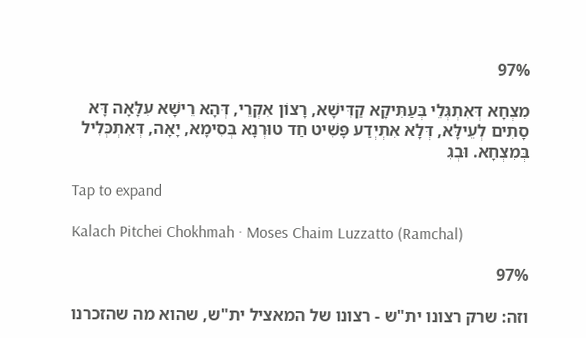97%

מִצְחָא דְּאִתְגְּלֵי בְּעַתִּיקָא קַדִּישָׁא, רָצוֹן אִקְרֵי, דְּהָא רֵישָׁא עִלָּאָה דָּא סָתִים לְעֵילָּא, דְּלָא אִתְיְדַע פָּשִׁיט חַד טוּרְנָא בְּסִימָא, יָאָה, דְּאִתְכְּלִיל בְּמִצְחָא. וּבְגִ

Tap to expand

Kalach Pitchei Chokhmah · Moses Chaim Luzzatto (Ramchal)

97%

וזה: שרק רצונו ית"ש - רצונו של המאציל ית"ש, שהוא מה שהזכרנו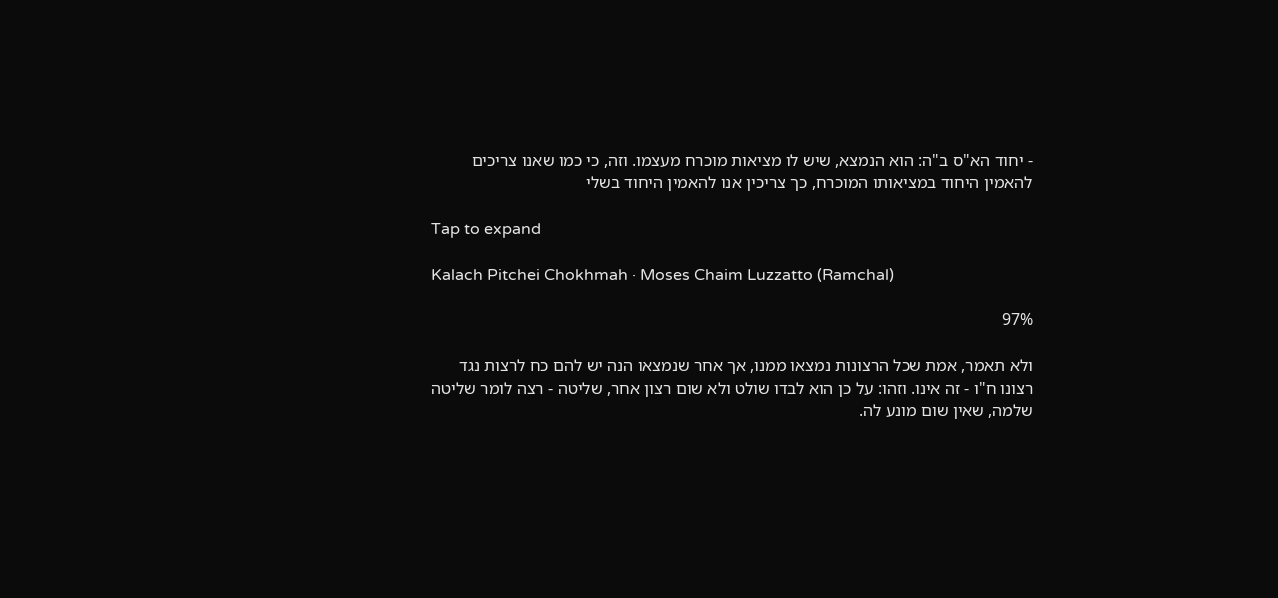- יחוד הא"ס ב"ה: הוא הנמצא, שיש לו מציאות מוכרח מעצמו. וזה, כי כמו שאנו צריכים להאמין היחוד במציאותו המוכרח, כך צריכין אנו להאמין היחוד בשלי

Tap to expand

Kalach Pitchei Chokhmah · Moses Chaim Luzzatto (Ramchal)

97%

ולא תאמר, אמת שכל הרצונות נמצאו ממנו, אך אחר שנמצאו הנה יש להם כח לרצות נגד רצונו ח"ו - זה אינו. וזהו: על כן הוא לבדו שולט ולא שום רצון אחר, שליטה - רצה לומר שליטה שלמה, שאין שום מונע לה.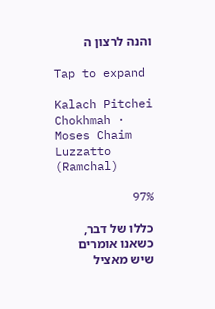והנה לרצון ה

Tap to expand

Kalach Pitchei Chokhmah · Moses Chaim Luzzatto (Ramchal)

97%

כללו של דבר, כשאנו אומרים שיש מאציל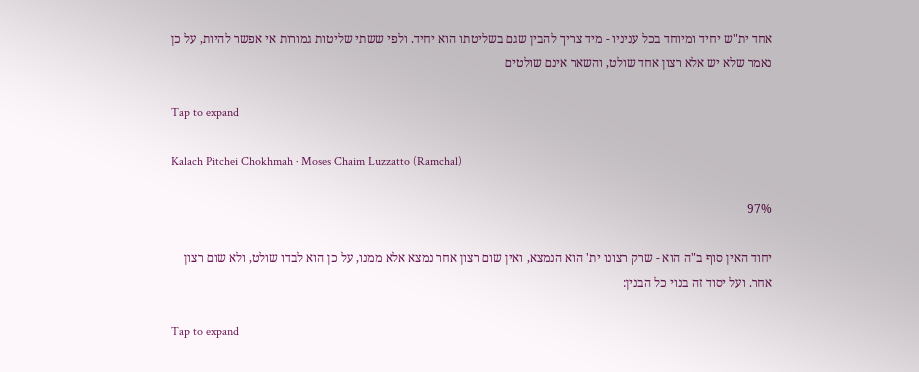אחד ית"ש יחיד ומיוחד בכל עניניו - מיד צריך להבין שגם בשליטתו הוא יחיד. ולפי ששתי שליטות גמורות אי אפשר להיות, על כן נאמר שלא יש אלא רצון אחד שולט, והשאר אינם שולטים

Tap to expand

Kalach Pitchei Chokhmah · Moses Chaim Luzzatto (Ramchal)

97%

יחוד האין סוף ב"ה הוא - שרק רצונו ית' הוא הנמצא, ואין שום רצון אחר נמצא אלא ממנו, על כן הוא לבדו שולט, ולא שום רצון אחר. ועל יסוד זה בנוי כל הבנין:

Tap to expand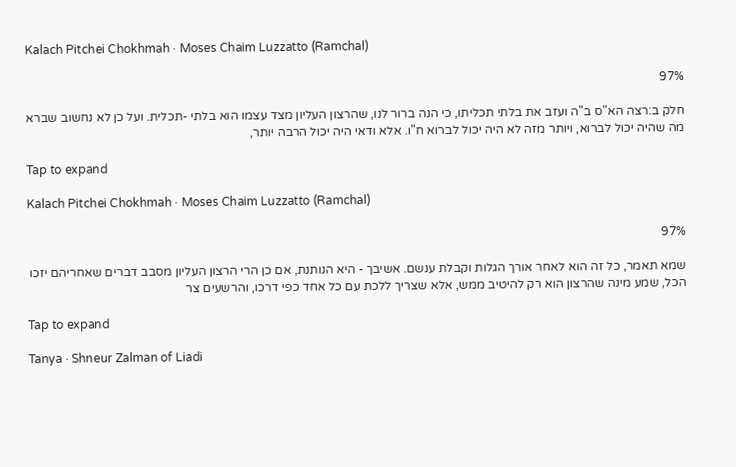Kalach Pitchei Chokhmah · Moses Chaim Luzzatto (Ramchal)

97%

חלק ב:רצה הא"ס ב"ה ועזב את בלתי תכליתו, כי הנה ברור לנו, שהרצון העליון מצד עצמו הוא בלתי -תכלית. ועל כן לא נחשוב שברא מה שהיה יכול לברוא, ויותר מזה לא היה יכול לברוא ח"ו. אלא ודאי היה יכול הרבה יותר,

Tap to expand

Kalach Pitchei Chokhmah · Moses Chaim Luzzatto (Ramchal)

97%

שמא תאמר, כל זה הוא לאחר אורך הגלות וקבלת ענשם. אשיבך - היא הנותנת, אם כן הרי הרצון העליון מסבב דברים שאחריהם יזכו הכל, שמע מינה שהרצון הוא רק להיטיב ממש, אלא שצריך ללכת עם כל אחד כפי דרכו, והרשעים צר

Tap to expand

Tanya · Shneur Zalman of Liadi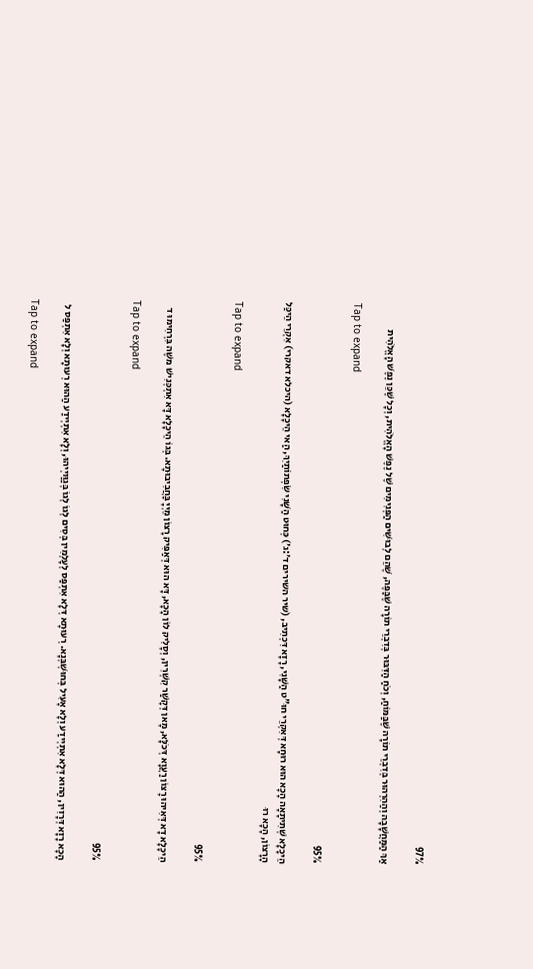97%

אַךְ הַמַּחֲשָׁבָה וְהַהִרְהוּר בְּדִבְרֵי תוֹרָה שֶׁבַּמּוֹחַ, וְכֹחַ הַדִּבּוּר בְּדִבְרֵי תוֹרָה שֶׁבַּפֶּה, שֶׁהֵם לְבוּשִׁים הַפְּנִימִים שֶׁל נֶפֶשׁ הָאֱלֹהִית, וְכָל שֶׁכֵּן נֶפֶשׁ הָאֱלֹהִית

Tap to expand

95%

הֵיכָלָא שְׁתִיתָאָה הָכָא הוּא רוּחָא דְּאִקְרֵי חוּ"ט הַשָּׁנִי, רָזָא דִּכְתִיב, (שיר השירים ד׳:ג׳) כְּחוּט הַשָּׁנִי שִׂפְתוֹתַיִךְ, הַאי הֵיכָלָא (היכלא דאקרי) אִקְרֵי הֵיכַּל הָרָצוֹן, הָכָא רוּ

Tap to expand

95%

הֵיכָלָא דָא דְּאִיהוּ רָצוֹן רַעֲוָא דְּכֹלָּא, מָאן דְּקָשַׁר קִשְׁרִין, וְסָלִיק לוֹן הָכָא, דָּא הוּא דְּאַפִּיק רָצוֹן מֵיְיָ בַּחֲבִיבוּתָא. בְּגוֹ הֵיכָלָא דָּא אִתְכְּנִישׁ משֶׁה בִּרְחִימוּ ד

Tap to expand

95%

הָכָא רָזָא דְּרָזִין, הַהוּא דְּלָא אִתְיְידַע וְלָא אָעִיל בְּחוּשְׁבְּנָא. רְעוּתָא דְּלָא אִתְפַּס לְעָלְמִין בְּסִים לְגוֹ לְגוֹ בְּגַוַּויְיהוּ, וְלָא אִתְיְידַע הַהוּא רְעוּתָא וְלָא אִתְפַּס ל

Tap to expand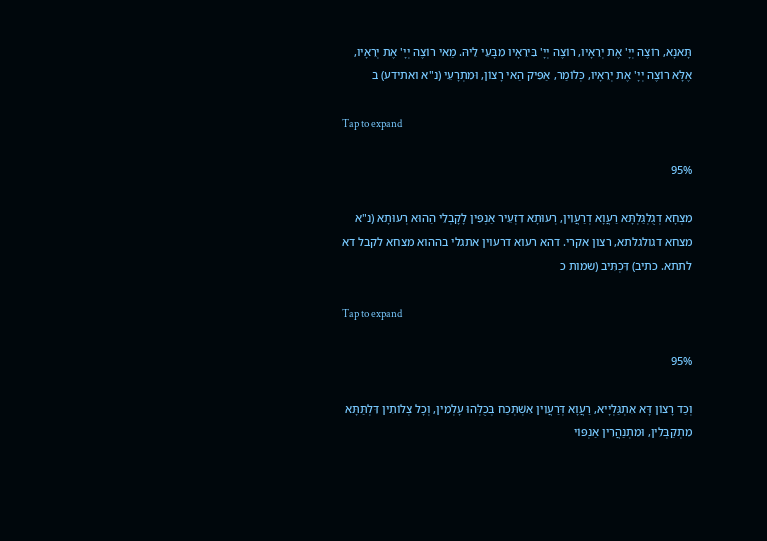תָּאנָא, רוֹצֶה יְיָ' אֶת יְרֵאָיו, רוֹצֶה יְיָ' בִּירֵאָיו מִבָּעֵי לֵיהּ. מַאי רוֹצֶה יְיָ' אֶת יְרֵאָיו, אֶלָּא רוֹצֶה יְיָ' אֶת יְרֵאָיו, כְּלוֹמַר, אַפִּיק הַאי רָצוֹן, וּמִתְרָעֵי (נ"א ואתידע) ב

Tap to expand

95%

מִצְחָא דְגֻלְגַּלְתָּא רַעֲוָא דְרַעֲוִין, רְעוּתָא דִזְעֵיר אַנְפִּין לָקָבְלֵי הַהוּא רְעוּתָא (נ"א מצחא דגולגלתא, רצון אקרי. דהא רעוא דרעוין אתגלי בההוא מצחא לקבל דא לתתא. כתיב) דִּכְתִּיב (שמות כ

Tap to expand

95%

וְכַד רָצוֹן דָּא אִתְגַּלְיָיא, רַעֲוָא דְּרַעֲוִין אִשְׁתְּכַח בְּכֻלְּהוּ עָלְמִין, וְכָל צְלוֹתִין דִּלְתַּתָּא מִתְקַבְּלִין, וּמִתְנַהֲרִין אַנְפּוֹי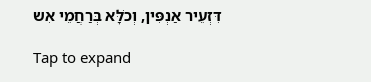דִּזְעֵיר אַנְפִּין, וְכֹלָּא בְּרַחֲמֵי אִש

Tap to expand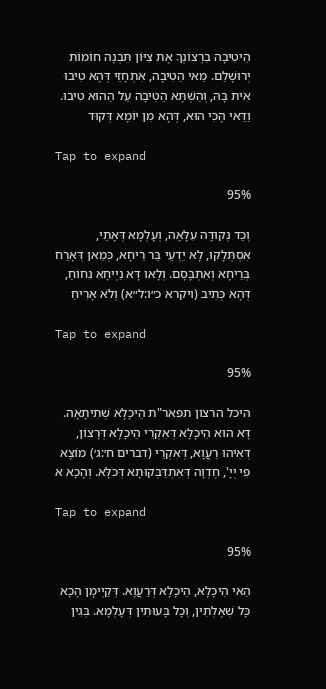הֵיטִיבָה בִרְצוֹנְךָ אֶת צִיּוֹן תִּבְנֶה חוֹמוֹת יְרוּשָׁלַם. מַאי הֵטִיבָה, אִתְחָזֵי דְּהָא טִיבוּ אִית בָּהּ, וְהַשְׁתָּא הֵטִיבָה עַל הַהוּא טִיבוּ. וַדַּאי הָכִי הוּא, דְּהָא מִן יוֹמָא דְּקוּד

Tap to expand

95%

וְכַד נְקוּדָה עִלָּאָה, וְעָלְמָא דְּאָתֵי, אִסְתְּלָקוּ, לָא יַדְעֵי בַּר רֵיחָא, כְּמַאן דְּאָרַח בְּרֵיחָא וְאִתְבָּסָם. וְלָאו דָּא נַיְיחָא נִחוֹחַ, דְּהָא כְּתִיב (ויקרא כ״ו:ל״א) וְלֹא אָרִיחַ

Tap to expand

95%

היכל הרצון תפאר"ת הֵיכָלָא שְׁתִיתָאָה. דָּא הוּא הֵיכָלָא דְּאִקְרֵי הֵיכָלָא דְּרָצוֹן, דְּאִיהוּ רַעֲוָא, דְּאִקְרֵי (דברים ח׳:ג׳) מוֹצָא פִי יְיָ', חֶדְוָה דְּאִתְדַּבְּקוּתָא דְּכֹלָּא. וְהָכָא א

Tap to expand

95%

הַאי הֵיכָלָא, הֵיכָלָא דְּרַעֲוָא. דְּקַיְימָן הָכָא כָּל שְׁאֶלְתִין, וְכָל בָּעוּתִין דְּעָלְמָא. בְּגִין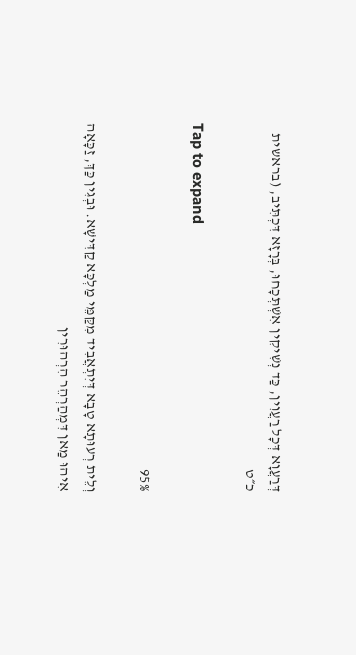דְּרַעֲוָא דְּכָל רַעֲוִין, כַּד נְשִׁיקִין אִשְׁתְּכָחוּ, בְּרָזָא דִּכְתִּיב, (בראשית כ״ט

Tap to expand

95%

וְלֵית רְעוּתָא טָבָא דְּיִתְאֲבִיד מִקַּמֵּי מַלְכָּא קַדִּישָׁא. וּבְגִין כַּךְ, זַכָּאָה אִיהוּ מַאן דִּמְהַרְהֵר הִרְהוּרִין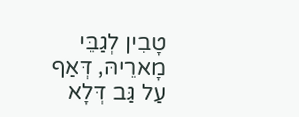טָבִין לְגַבֵּי מָארֵיהּ, דְּאַף עַל גַּב דְּלָא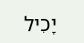יָכִיל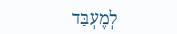לְמֶעְבַּד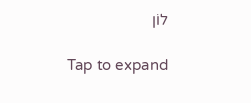לוֹן

Tap to expand